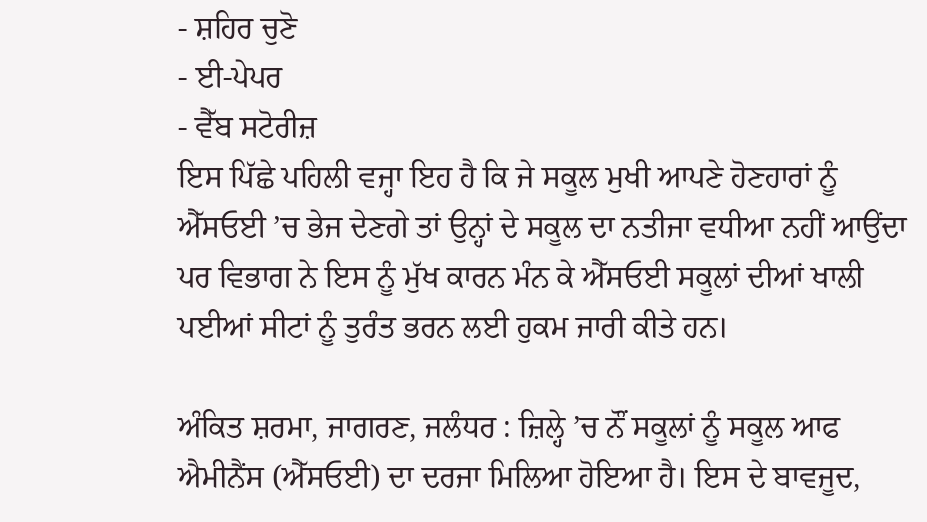- ਸ਼ਹਿਰ ਚੁਣੋ
- ਈ-ਪੇਪਰ
- ਵੈੱਬ ਸਟੋਰੀਜ਼
ਇਸ ਪਿੱਛੇ ਪਹਿਲੀ ਵਜ੍ਹਾ ਇਹ ਹੈ ਕਿ ਜੇ ਸਕੂਲ ਮੁਖੀ ਆਪਣੇ ਹੋਣਹਾਰਾਂ ਨੂੰ ਐੱਸਓਈ ’ਚ ਭੇਜ ਦੇਣਗੇ ਤਾਂ ਉਨ੍ਹਾਂ ਦੇ ਸਕੂਲ ਦਾ ਨਤੀਜਾ ਵਧੀਆ ਨਹੀਂ ਆਉਂਦਾ ਪਰ ਵਿਭਾਗ ਨੇ ਇਸ ਨੂੰ ਮੁੱਖ ਕਾਰਨ ਮੰਨ ਕੇ ਐੱਸਓਈ ਸਕੂਲਾਂ ਦੀਆਂ ਖਾਲੀ ਪਈਆਂ ਸੀਟਾਂ ਨੂੰ ਤੁਰੰਤ ਭਰਨ ਲਈ ਹੁਕਮ ਜਾਰੀ ਕੀਤੇ ਹਨ।

ਅੰਕਿਤ ਸ਼ਰਮਾ, ਜਾਗਰਣ, ਜਲੰਧਰ : ਜ਼ਿਲ੍ਹੇ ’ਚ ਨੌਂ ਸਕੂਲਾਂ ਨੂੰ ਸਕੂਲ ਆਫ ਐਮੀਨੈਂਸ (ਐੱਸਓਈ) ਦਾ ਦਰਜਾ ਮਿਲਿਆ ਹੋਇਆ ਹੈ। ਇਸ ਦੇ ਬਾਵਜੂਦ,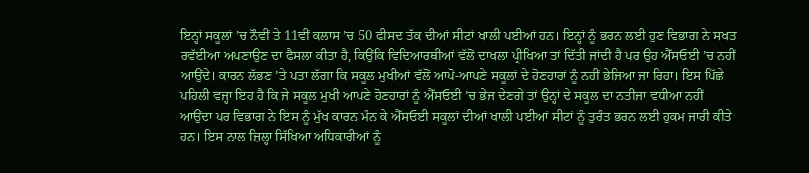ਇਨ੍ਹਾਂ ਸਕੂਲਾਂ ’ਚ ਨੌਵੀਂ ਤੇ 11ਵੀਂ ਕਲਾਸ ’ਚ 50 ਫੀਸਦ ਤੱਕ ਦੀਆਂ ਸੀਟਾਂ ਖਾਲੀ ਪਈਆਂ ਹਨ। ਇਨ੍ਹਾਂ ਨੂੰ ਭਰਨ ਲਈ ਹੁਣ ਵਿਭਾਗ ਨੇ ਸਖਤ ਰਵੱਈਆ ਅਪਣਾਉਣ ਦਾ ਫੈਸਲਾ ਕੀਤਾ ਹੈ, ਕਿਉਂਕਿ ਵਿਦਿਆਰਥੀਆਂ ਵੱਲੋਂ ਦਾਖਲਾ ਪ੍ਰੀਖਿਆ ਤਾਂ ਦਿੱਤੀ ਜਾਂਦੀ ਹੈ ਪਰ ਉਹ ਐੱਸਓਈ ’ਚ ਨਹੀਂ ਆਉਂਦੇ। ਕਾਰਨ ਲੱਭਣ ’ਤੇ ਪਤਾ ਲੱਗਾ ਕਿ ਸਕੂਲ ਮੁਖੀਆਂ ਵੱਲੋਂ ਆਪੋ-ਆਪਣੇ ਸਕੂਲਾਂ ਦੇ ਹੋਣਹਾਰਾਂ ਨੂੰ ਨਹੀਂ ਭੇਜਿਆ ਜਾ ਰਿਹਾ। ਇਸ ਪਿੱਛੇ ਪਹਿਲੀ ਵਜ੍ਹਾ ਇਹ ਹੈ ਕਿ ਜੇ ਸਕੂਲ ਮੁਖੀ ਆਪਣੇ ਹੋਣਹਾਰਾਂ ਨੂੰ ਐੱਸਓਈ ’ਚ ਭੇਜ ਦੇਣਗੇ ਤਾਂ ਉਨ੍ਹਾਂ ਦੇ ਸਕੂਲ ਦਾ ਨਤੀਜਾ ਵਧੀਆ ਨਹੀਂ ਆਉਂਦਾ ਪਰ ਵਿਭਾਗ ਨੇ ਇਸ ਨੂੰ ਮੁੱਖ ਕਾਰਨ ਮੰਨ ਕੇ ਐੱਸਓਈ ਸਕੂਲਾਂ ਦੀਆਂ ਖਾਲੀ ਪਈਆਂ ਸੀਟਾਂ ਨੂੰ ਤੁਰੰਤ ਭਰਨ ਲਈ ਹੁਕਮ ਜਾਰੀ ਕੀਤੇ ਹਨ। ਇਸ ਨਾਲ ਜ਼ਿਲ੍ਹਾ ਸਿੱਖਿਆ ਅਧਿਕਾਰੀਆਂ ਨੂੰ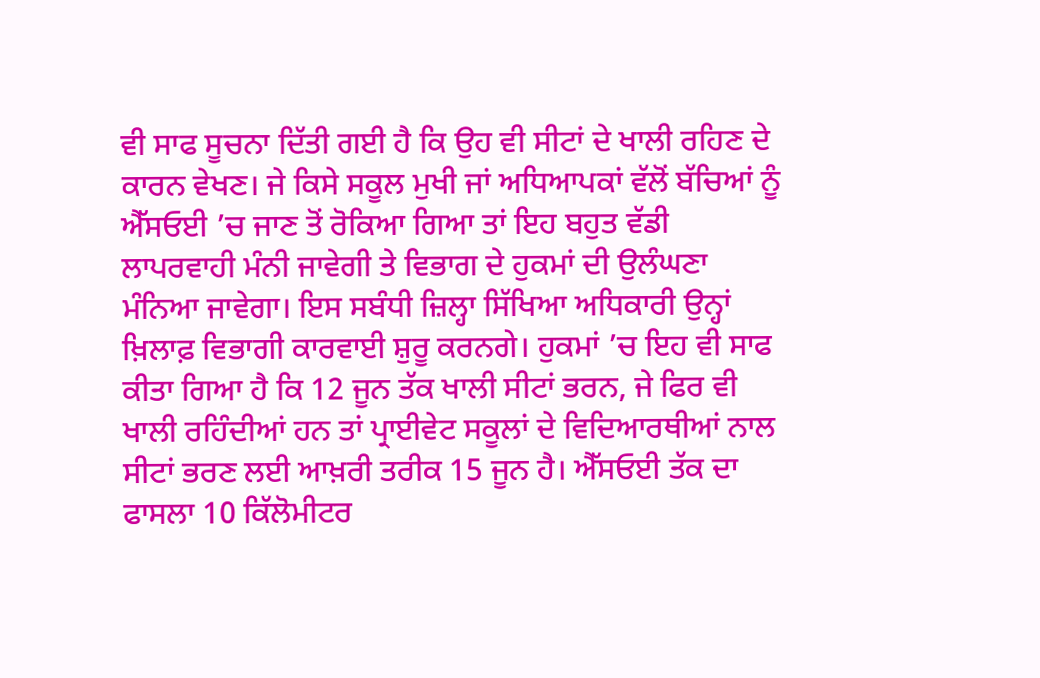ਵੀ ਸਾਫ ਸੂਚਨਾ ਦਿੱਤੀ ਗਈ ਹੈ ਕਿ ਉਹ ਵੀ ਸੀਟਾਂ ਦੇ ਖਾਲੀ ਰਹਿਣ ਦੇ ਕਾਰਨ ਵੇਖਣ। ਜੇ ਕਿਸੇ ਸਕੂਲ ਮੁਖੀ ਜਾਂ ਅਧਿਆਪਕਾਂ ਵੱਲੋਂ ਬੱਚਿਆਂ ਨੂੰ ਐੱਸਓਈ ’ਚ ਜਾਣ ਤੋਂ ਰੋਕਿਆ ਗਿਆ ਤਾਂ ਇਹ ਬਹੁਤ ਵੱਡੀ ਲਾਪਰਵਾਹੀ ਮੰਨੀ ਜਾਵੇਗੀ ਤੇ ਵਿਭਾਗ ਦੇ ਹੁਕਮਾਂ ਦੀ ਉਲੰਘਣਾ ਮੰਨਿਆ ਜਾਵੇਗਾ। ਇਸ ਸਬੰਧੀ ਜ਼ਿਲ੍ਹਾ ਸਿੱਖਿਆ ਅਧਿਕਾਰੀ ਉਨ੍ਹਾਂ ਖ਼ਿਲਾਫ਼ ਵਿਭਾਗੀ ਕਾਰਵਾਈ ਸ਼ੁਰੂ ਕਰਨਗੇ। ਹੁਕਮਾਂ ’ਚ ਇਹ ਵੀ ਸਾਫ ਕੀਤਾ ਗਿਆ ਹੈ ਕਿ 12 ਜੂਨ ਤੱਕ ਖਾਲੀ ਸੀਟਾਂ ਭਰਨ, ਜੇ ਫਿਰ ਵੀ ਖਾਲੀ ਰਹਿੰਦੀਆਂ ਹਨ ਤਾਂ ਪ੍ਰਾਈਵੇਟ ਸਕੂਲਾਂ ਦੇ ਵਿਦਿਆਰਥੀਆਂ ਨਾਲ ਸੀਟਾਂ ਭਰਣ ਲਈ ਆਖ਼ਰੀ ਤਰੀਕ 15 ਜੂਨ ਹੈ। ਐੱਸਓਈ ਤੱਕ ਦਾ ਫਾਸਲਾ 10 ਕਿੱਲੋਮੀਟਰ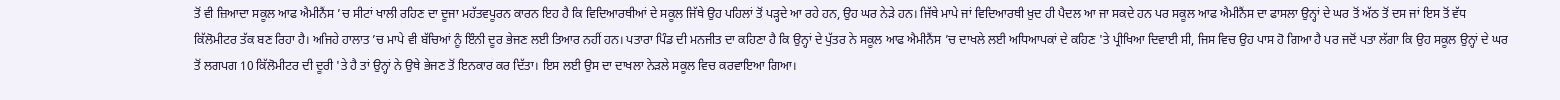ਤੋਂ ਵੀ ਜ਼ਿਆਦਾ ਸਕੂਲ ਆਫ ਐਮੀਨੈਂਸ ’ਚ ਸੀਟਾਂ ਖਾਲੀ ਰਹਿਣ ਦਾ ਦੂਜਾ ਮਹੱਤਵਪੂਰਨ ਕਾਰਨ ਇਹ ਹੈ ਕਿ ਵਿਦਿਆਰਥੀਆਂ ਦੇ ਸਕੂਲ ਜਿੱਥੇ ਉਹ ਪਹਿਲਾਂ ਤੋਂ ਪੜ੍ਹਦੇ ਆ ਰਹੇ ਹਨ, ਉਹ ਘਰ ਨੇੜੇ ਹਨ। ਜਿੱਥੇ ਮਾਪੇ ਜਾਂ ਵਿਦਿਆਰਥੀ ਖ਼ੁਦ ਹੀ ਪੈਦਲ ਆ ਜਾ ਸਕਦੇ ਹਨ ਪਰ ਸਕੂਲ ਆਫ ਐਮੀਨੈਂਸ ਦਾ ਫਾਸਲਾ ਉਨ੍ਹਾਂ ਦੇ ਘਰ ਤੋਂ ਅੱਠ ਤੋਂ ਦਸ ਜਾਂ ਇਸ ਤੋਂ ਵੱਧ ਕਿੱਲੋਮੀਟਰ ਤੱਕ ਬਣ ਰਿਹਾ ਹੈ। ਅਜਿਹੇ ਹਾਲਾਤ ’ਚ ਮਾਪੇ ਵੀ ਬੱਚਿਆਂ ਨੂੰ ਇੰਨੀ ਦੂਰ ਭੇਜਣ ਲਈ ਤਿਆਰ ਨਹੀਂ ਹਨ। ਪਤਾਰਾ ਪਿੰਡ ਦੀ ਮਨਜੀਤ ਦਾ ਕਹਿਣਾ ਹੈ ਕਿ ਉਨ੍ਹਾਂ ਦੇ ਪੁੱਤਰ ਨੇ ਸਕੂਲ ਆਫ ਐਮੀਨੈਂਸ ’ਚ ਦਾਖਲੇ ਲਈ ਅਧਿਆਪਕਾਂ ਦੇ ਕਹਿਣ 'ਤੇ ਪ੍ਰੀਖਿਆ ਦਿਵਾਈ ਸੀ, ਜਿਸ ਵਿਚ ਉਹ ਪਾਸ ਹੋ ਗਿਆ ਹੈ ਪਰ ਜਦੋਂ ਪਤਾ ਲੱਗਾ ਕਿ ਉਹ ਸਕੂਲ ਉਨ੍ਹਾਂ ਦੇ ਘਰ ਤੋਂ ਲਗਪਗ 10 ਕਿੱਲੋਮੀਟਰ ਦੀ ਦੂਰੀ 'ਤੇ ਹੈ ਤਾਂ ਉਨ੍ਹਾਂ ਨੇ ਉਥੇ ਭੇਜਣ ਤੋਂ ਇਨਕਾਰ ਕਰ ਦਿੱਤਾ। ਇਸ ਲਈ ਉਸ ਦਾ ਦਾਖਲਾ ਨੇੜਲੇ ਸਕੂਲ ਵਿਚ ਕਰਵਾਇਆ ਗਿਆ।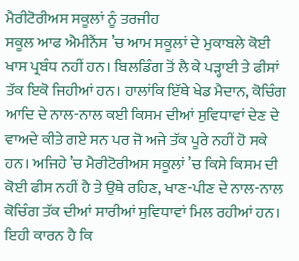ਮੈਰੀਟੋਰੀਅਸ ਸਕੂਲਾਂ ਨੂੰ ਤਰਜੀਹ
ਸਕੂਲ ਆਫ ਐਮੀਨੈਂਸ ’ਚ ਆਮ ਸਕੂਲਾਂ ਦੇ ਮੁਕਾਬਲੇ ਕੋਈ ਖਾਸ ਪ੍ਰਬੰਧ ਨਹੀਂ ਹਨ। ਬਿਲਡਿੰਗ ਤੋਂ ਲੈ ਕੇ ਪੜ੍ਹਾਈ ਤੇ ਫੀਸਾਂ ਤੱਕ ਇਕੋ ਜਿਹੀਆਂ ਹਨ। ਹਾਲਾਂਕਿ ਇੱਥੇ ਖੇਡ ਮੈਦਾਨ, ਕੋਚਿੰਗ ਆਦਿ ਦੇ ਨਾਲ-ਨਾਲ ਕਈ ਕਿਸਮ ਦੀਆਂ ਸੁਵਿਧਾਵਾਂ ਦੇਣ ਦੇ ਵਾਅਦੇ ਕੀਤੇ ਗਏ ਸਨ ਪਰ ਜੋ ਅਜੇ ਤੱਕ ਪੂਰੇ ਨਹੀਂ ਹੋ ਸਕੇ ਹਨ। ਅਜਿਹੇ ’ਚ ਮੈਰੀਟੋਰੀਅਸ ਸਕੂਲਾਂ ’ਚ ਕਿਸੇ ਕਿਸਮ ਦੀ ਕੋਈ ਫੀਸ ਨਹੀਂ ਹੈ ਤੇ ਉਥੇ ਰਹਿਣ, ਖਾਣ-ਪੀਣ ਦੇ ਨਾਲ-ਨਾਲ ਕੋਚਿੰਗ ਤੱਕ ਦੀਆਂ ਸਾਰੀਆਂ ਸੁਵਿਧਾਵਾਂ ਮਿਲ ਰਹੀਆਂ ਹਨ। ਇਹੀ ਕਾਰਨ ਹੈ ਕਿ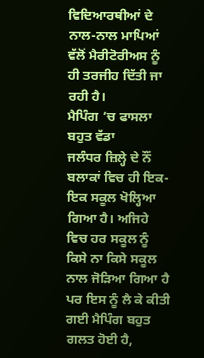ਵਿਦਿਆਰਥੀਆਂ ਦੇ ਨਾਲ-ਨਾਲ ਮਾਪਿਆਂ ਵੱਲੋਂ ਮੈਰੀਟੋਰੀਅਸ ਨੂੰ ਹੀ ਤਰਜੀਹ ਦਿੱਤੀ ਜਾ ਰਹੀ ਹੈ।
ਮੈਪਿੰਗ ’ਚ ਫਾਸਲਾ ਬਹੁਤ ਵੱਡਾ
ਜਲੰਧਰ ਜ਼ਿਲ੍ਹੇ ਦੇ ਨੌਂ ਬਲਾਕਾਂ ਵਿਚ ਹੀ ਇਕ-ਇਕ ਸਕੂਲ ਖੋਲ੍ਹਿਆ ਗਿਆ ਹੈ। ਅਜਿਹੇ ਵਿਚ ਹਰ ਸਕੂਲ ਨੂੰ ਕਿਸੇ ਨਾ ਕਿਸੇ ਸਕੂਲ ਨਾਲ ਜੋੜਿਆ ਗਿਆ ਹੈ ਪਰ ਇਸ ਨੂੰ ਲੈ ਕੇ ਕੀਤੀ ਗਈ ਮੈਪਿੰਗ ਬਹੁਤ ਗਲਤ ਹੋਈ ਹੈ,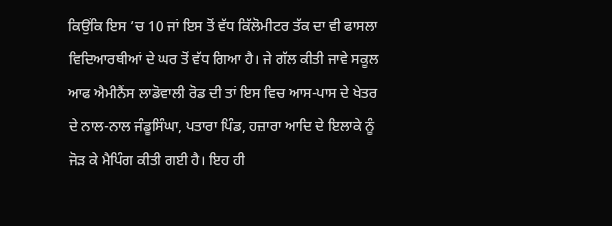ਕਿਉਂਕਿ ਇਸ ’ਚ 10 ਜਾਂ ਇਸ ਤੋਂ ਵੱਧ ਕਿੱਲੋਮੀਟਰ ਤੱਕ ਦਾ ਵੀ ਫਾਸਲਾ ਵਿਦਿਆਰਥੀਆਂ ਦੇ ਘਰ ਤੋਂ ਵੱਧ ਗਿਆ ਹੈ। ਜੇ ਗੱਲ ਕੀਤੀ ਜਾਵੇ ਸਕੂਲ ਆਫ ਐਮੀਨੈਂਸ ਲਾਡੋਵਾਲੀ ਰੋਡ ਦੀ ਤਾਂ ਇਸ ਵਿਚ ਆਸ-ਪਾਸ ਦੇ ਖੇਤਰ ਦੇ ਨਾਲ-ਨਾਲ ਜੰਡੂਸਿੰਘਾ, ਪਤਾਰਾ ਪਿੰਡ, ਹਜ਼ਾਰਾ ਆਦਿ ਦੇ ਇਲਾਕੇ ਨੂੰ ਜੋੜ ਕੇ ਮੈਪਿੰਗ ਕੀਤੀ ਗਈ ਹੈ। ਇਹ ਹੀ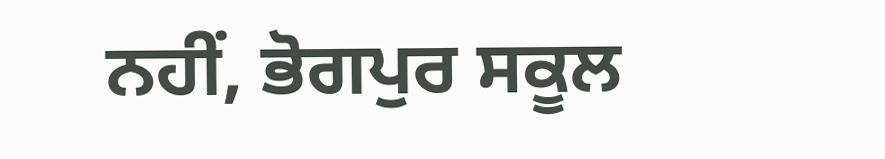ਨਹੀਂ, ਭੋਗਪੁਰ ਸਕੂਲ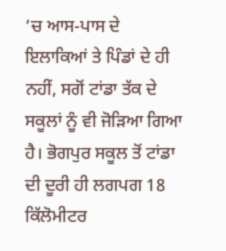’ਚ ਆਸ-ਪਾਸ ਦੇ ਇਲਾਕਿਆਂ ਤੇ ਪਿੰਡਾਂ ਦੇ ਹੀ ਨਹੀਂ, ਸਗੋਂ ਟਾਂਡਾ ਤੱਕ ਦੇ ਸਕੂਲਾਂ ਨੂੰ ਵੀ ਜੋੜਿਆ ਗਿਆ ਹੈ। ਭੋਗਪੁਰ ਸਕੂਲ ਤੋਂ ਟਾਂਡਾ ਦੀ ਦੂਰੀ ਹੀ ਲਗਪਗ 18 ਕਿੱਲੋਮੀਟਰ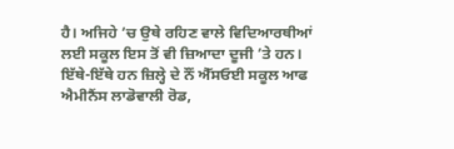ਹੈ। ਅਜਿਹੇ ’ਚ ਉਥੇ ਰਹਿਣ ਵਾਲੇ ਵਿਦਿਆਰਥੀਆਂ ਲਈ ਸਕੂਲ ਇਸ ਤੋਂ ਵੀ ਜ਼ਿਆਦਾ ਦੂਜੀ ’ਤੇ ਹਨ। ਇੱਥੇ-ਇੱਥੇ ਹਨ ਜ਼ਿਲ੍ਹੇ ਦੇ ਨੌਂ ਐੱਸਓਈ ਸਕੂਲ ਆਫ ਐਮੀਨੈਂਸ ਲਾਡੋਵਾਲੀ ਰੋਡ,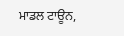ਮਾਡਲ ਟਾਊਨ,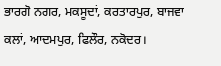ਭਾਰਗੋ ਨਗਰ, ਮਕਸੂਦਾਂ, ਕਰਤਾਰਪੁਰ, ਬਾਜਵਾ ਕਲਾਂ, ਆਦਮਪੁਰ, ਫਿਲੌਰ, ਨਕੋਦਰ।